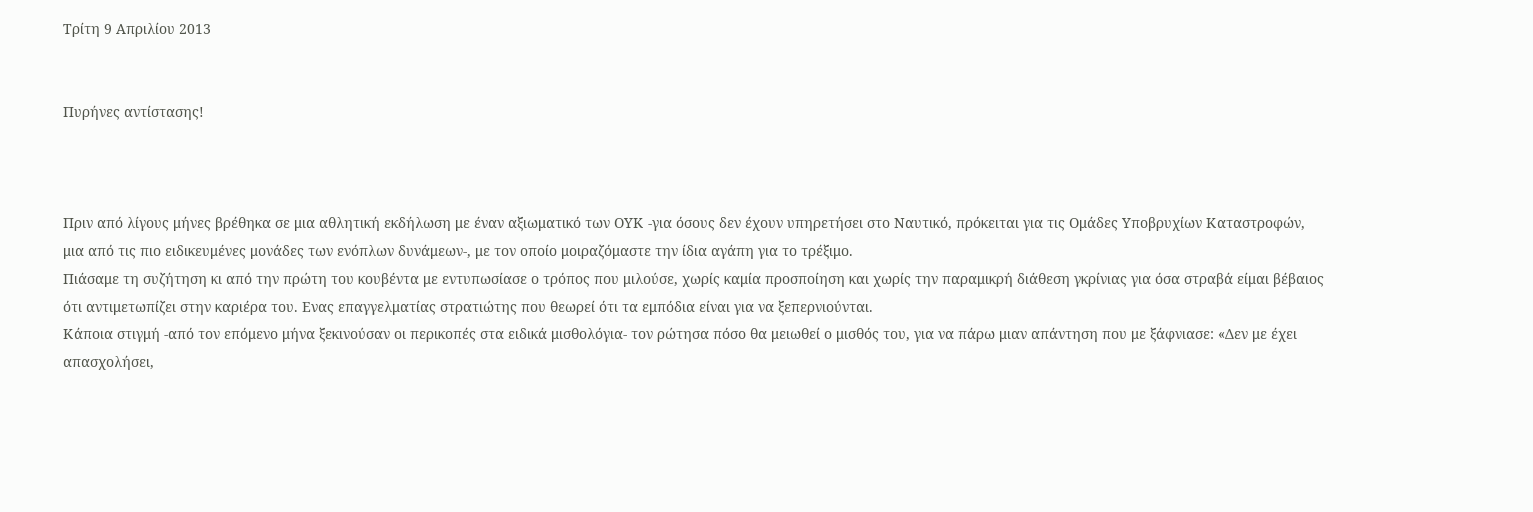Τρίτη 9 Απριλίου 2013


Πυρήνες αντίστασης!



Πριν από λίγους μήνες βρέθηκα σε μια αθλητική εκδήλωση με έναν αξιωματικό των ΟΥΚ -για όσους δεν έχουν υπηρετήσει στο Ναυτικό, πρόκειται για τις Ομάδες Υποβρυχίων Καταστροφών, μια από τις πιο ειδικευμένες μονάδες των ενόπλων δυνάμεων-, με τον οποίο μοιραζόμαστε την ίδια αγάπη για το τρέξιμο.
Πιάσαμε τη συζήτηση κι από την πρώτη του κουβέντα με εντυπωσίασε ο τρόπος που μιλούσε, χωρίς καμία προσποίηση και χωρίς την παραμικρή διάθεση γκρίνιας για όσα στραβά είμαι βέβαιος ότι αντιμετωπίζει στην καριέρα του. Ενας επαγγελματίας στρατιώτης που θεωρεί ότι τα εμπόδια είναι για να ξεπερνιούνται.
Κάποια στιγμή -από τον επόμενο μήνα ξεκινούσαν οι περικοπές στα ειδικά μισθολόγια- τον ρώτησα πόσο θα μειωθεί ο μισθός του, για να πάρω μιαν απάντηση που με ξάφνιασε: «Δεν με έχει απασχολήσει,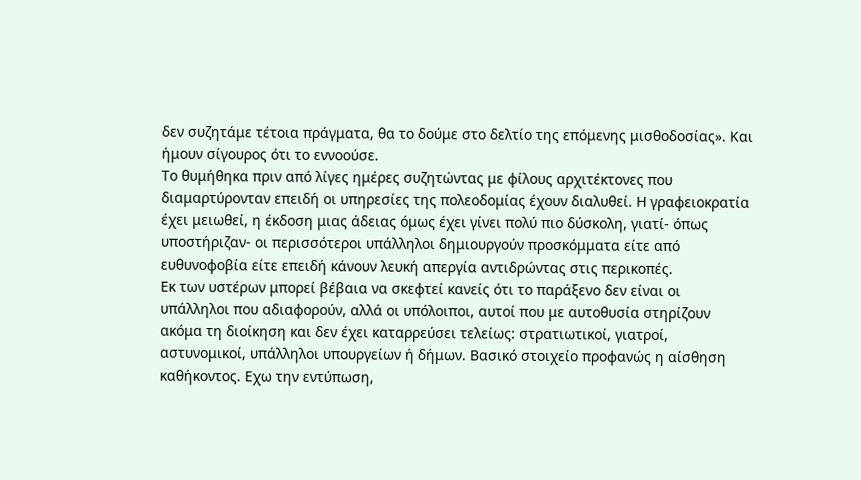δεν συζητάμε τέτοια πράγματα, θα το δούμε στο δελτίο της επόμενης μισθοδοσίας». Και ήμουν σίγουρος ότι το εννοούσε.
Το θυμήθηκα πριν από λίγες ημέρες συζητώντας με φίλους αρχιτέκτονες που διαμαρτύρονταν επειδή οι υπηρεσίες της πολεοδομίας έχουν διαλυθεί. Η γραφειοκρατία έχει μειωθεί, η έκδοση μιας άδειας όμως έχει γίνει πολύ πιο δύσκολη, γιατί- όπως υποστήριζαν- οι περισσότεροι υπάλληλοι δημιουργούν προσκόμματα είτε από ευθυνοφοβία είτε επειδή κάνουν λευκή απεργία αντιδρώντας στις περικοπές.
Εκ των υστέρων μπορεί βέβαια να σκεφτεί κανείς ότι το παράξενο δεν είναι οι υπάλληλοι που αδιαφορούν, αλλά οι υπόλοιποι, αυτοί που με αυτοθυσία στηρίζουν ακόμα τη διοίκηση και δεν έχει καταρρεύσει τελείως: στρατιωτικοί, γιατροί, αστυνομικοί, υπάλληλοι υπουργείων ή δήμων. Βασικό στοιχείο προφανώς η αίσθηση καθήκοντος. Εχω την εντύπωση,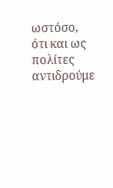ωστόσο, ότι και ως πολίτες αντιδρούμε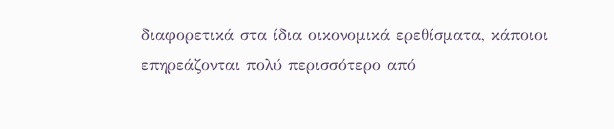διαφορετικά στα ίδια οικονομικά ερεθίσματα, κάποιοι επηρεάζονται πολύ περισσότερο από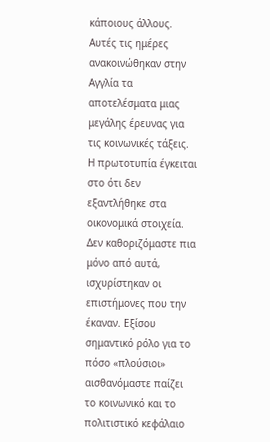κάποιους άλλους.
Αυτές τις ημέρες ανακοινώθηκαν στην Αγγλία τα αποτελέσματα μιας μεγάλης έρευνας για τις κοινωνικές τάξεις. Η πρωτοτυπία έγκειται στο ότι δεν εξαντλήθηκε στα οικονομικά στοιχεία. Δεν καθοριζόμαστε πια μόνο από αυτά, ισχυρίστηκαν οι επιστήμονες που την έκαναν. Εξίσου σημαντικό ρόλο για το πόσο «πλούσιοι» αισθανόμαστε παίζει το κοινωνικό και το πολιτιστικό κεφάλαιο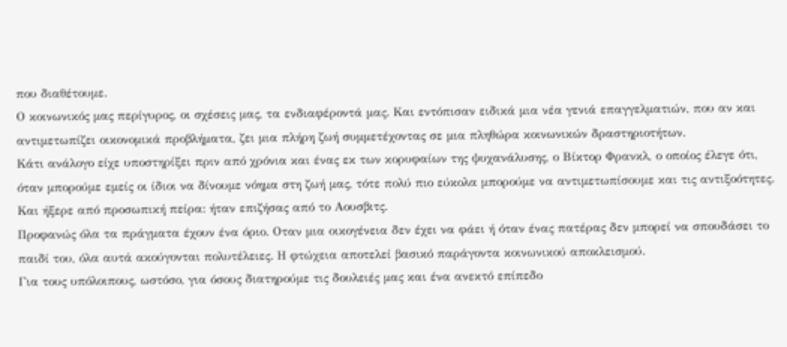που διαθέτουμε.
Ο κοινωνικός μας περίγυρος, οι σχέσεις μας, τα ενδιαφέροντά μας. Και εντόπισαν ειδικά μια νέα γενιά επαγγελματιών, που αν και αντιμετωπίζει οικονομικά προβλήματα, ζει μια πλήρη ζωή συμμετέχοντας σε μια πληθώρα κοινωνικών δραστηριοτήτων.
Κάτι ανάλογο είχε υποστηρίξει πριν από χρόνια και ένας εκ των κορυφαίων της ψυχανάλυσης, ο Βίκτορ Φρανκλ, ο οποίος έλεγε ότι, όταν μπορούμε εμείς οι ίδιοι να δίνουμε νόημα στη ζωή μας, τότε πολύ πιο εύκολα μπορούμε να αντιμετωπίσουμε και τις αντιξοότητες. Και ήξερε από προσωπική πείρα: ήταν επιζήσας από το Αουσβιτς.
Προφανώς όλα τα πράγματα έχουν ένα όριο. Οταν μια οικογένεια δεν έχει να φάει ή όταν ένας πατέρας δεν μπορεί να σπουδάσει το παιδί του, όλα αυτά ακούγονται πολυτέλειες. Η φτώχεια αποτελεί βασικό παράγοντα κοινωνικού αποκλεισμού.
Για τους υπόλοιπους, ωστόσο, για όσους διατηρούμε τις δουλειές μας και ένα ανεκτό επίπεδο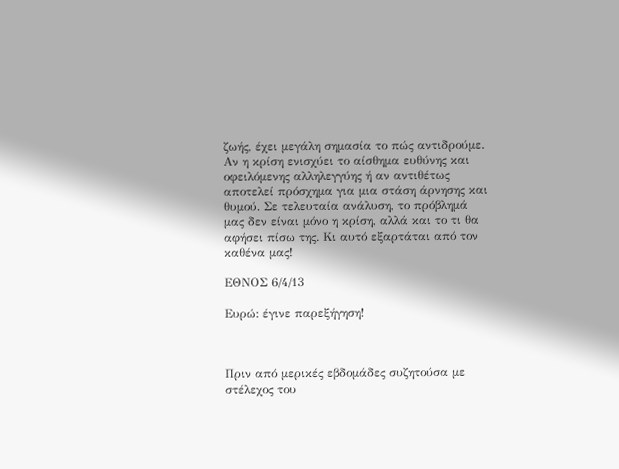ζωής, έχει μεγάλη σημασία το πώς αντιδρούμε. Αν η κρίση ενισχύει το αίσθημα ευθύνης και οφειλόμενης αλληλεγγύης ή αν αντιθέτως αποτελεί πρόσχημα για μια στάση άρνησης και θυμού. Σε τελευταία ανάλυση, το πρόβλημά μας δεν είναι μόνο η κρίση, αλλά και το τι θα αφήσει πίσω της. Κι αυτό εξαρτάται από τον καθένα μας!

ΕΘΝΟΣ 6/4/13

Ευρώ: έγινε παρεξήγηση!



Πριν από μερικές εβδομάδες συζητούσα με στέλεχος του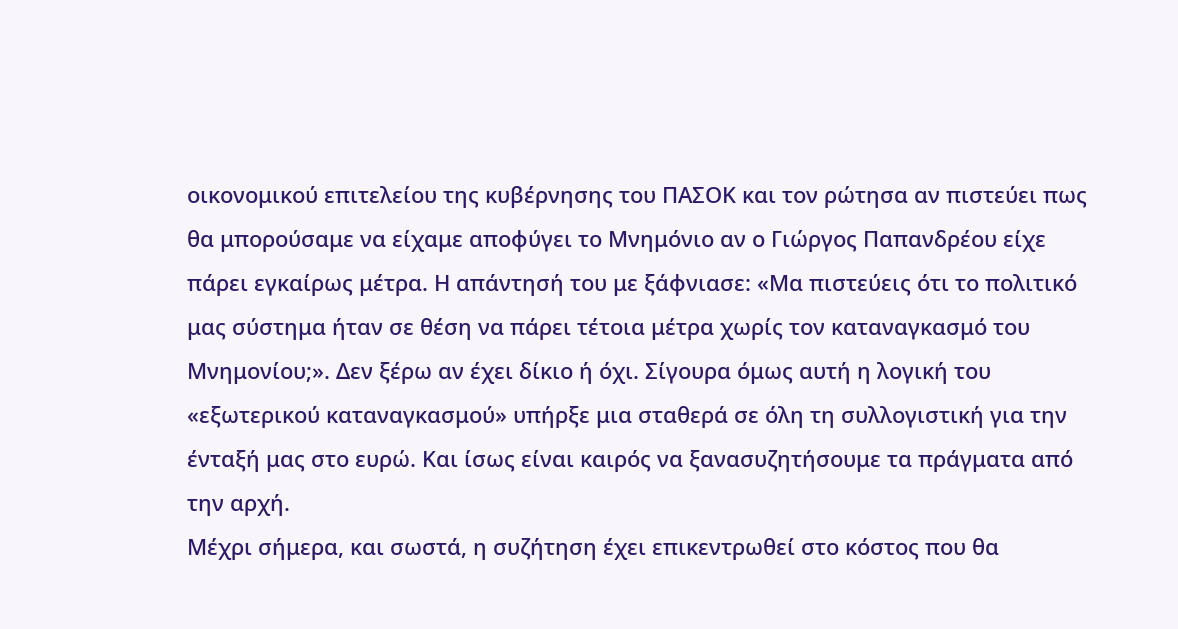οικονομικού επιτελείου της κυβέρνησης του ΠΑΣΟΚ και τον ρώτησα αν πιστεύει πως θα μπορούσαμε να είχαμε αποφύγει το Μνημόνιο αν ο Γιώργος Παπανδρέου είχε πάρει εγκαίρως μέτρα. Η απάντησή του με ξάφνιασε: «Μα πιστεύεις ότι το πολιτικό μας σύστημα ήταν σε θέση να πάρει τέτοια μέτρα χωρίς τον καταναγκασμό του Μνημονίου;». Δεν ξέρω αν έχει δίκιο ή όχι. Σίγουρα όμως αυτή η λογική του «εξωτερικού καταναγκασμού» υπήρξε μια σταθερά σε όλη τη συλλογιστική για την ένταξή μας στο ευρώ. Και ίσως είναι καιρός να ξανασυζητήσουμε τα πράγματα από την αρχή.
Μέχρι σήμερα, και σωστά, η συζήτηση έχει επικεντρωθεί στο κόστος που θα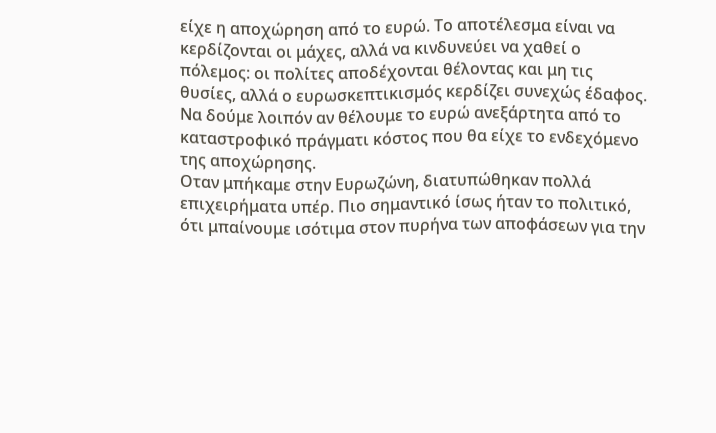είχε η αποχώρηση από το ευρώ. Το αποτέλεσμα είναι να κερδίζονται οι μάχες, αλλά να κινδυνεύει να χαθεί ο πόλεμος: οι πολίτες αποδέχονται θέλοντας και μη τις θυσίες, αλλά ο ευρωσκεπτικισμός κερδίζει συνεχώς έδαφος. Να δούμε λοιπόν αν θέλουμε το ευρώ ανεξάρτητα από το καταστροφικό πράγματι κόστος που θα είχε το ενδεχόμενο της αποχώρησης.
Οταν μπήκαμε στην Ευρωζώνη, διατυπώθηκαν πολλά επιχειρήματα υπέρ. Πιο σημαντικό ίσως ήταν το πολιτικό, ότι μπαίνουμε ισότιμα στον πυρήνα των αποφάσεων για την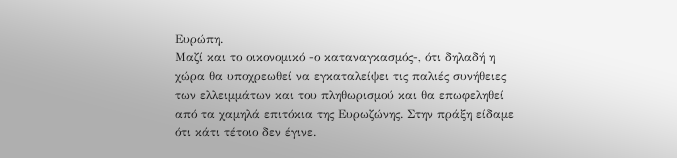Ευρώπη.
Μαζί και το οικονομικό -ο καταναγκασμός-, ότι δηλαδή η χώρα θα υποχρεωθεί να εγκαταλείψει τις παλιές συνήθειες των ελλειμμάτων και του πληθωρισμού και θα επωφεληθεί από τα χαμηλά επιτόκια της Ευρωζώνης. Στην πράξη είδαμε ότι κάτι τέτοιο δεν έγινε.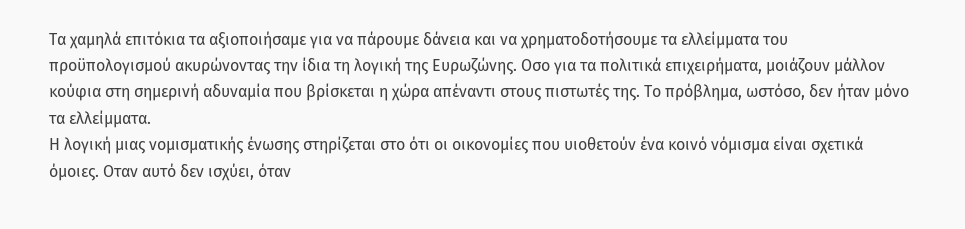Τα χαμηλά επιτόκια τα αξιοποιήσαμε για να πάρουμε δάνεια και να χρηματοδοτήσουμε τα ελλείμματα του προϋπολογισμού ακυρώνοντας την ίδια τη λογική της Ευρωζώνης. Οσο για τα πολιτικά επιχειρήματα, μοιάζουν μάλλον κούφια στη σημερινή αδυναμία που βρίσκεται η χώρα απέναντι στους πιστωτές της. Το πρόβλημα, ωστόσο, δεν ήταν μόνο τα ελλείμματα.
Η λογική μιας νομισματικής ένωσης στηρίζεται στο ότι οι οικονομίες που υιοθετούν ένα κοινό νόμισμα είναι σχετικά όμοιες. Οταν αυτό δεν ισχύει, όταν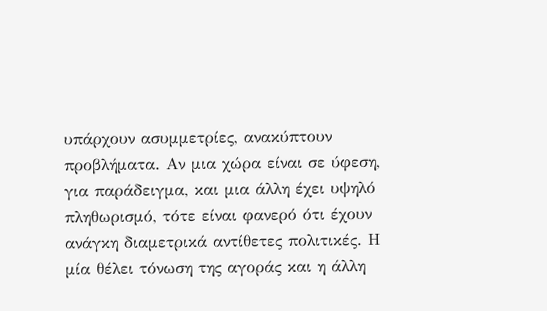υπάρχουν ασυμμετρίες, ανακύπτουν προβλήματα. Αν μια χώρα είναι σε ύφεση, για παράδειγμα, και μια άλλη έχει υψηλό πληθωρισμό, τότε είναι φανερό ότι έχουν ανάγκη διαμετρικά αντίθετες πολιτικές. Η μία θέλει τόνωση της αγοράς και η άλλη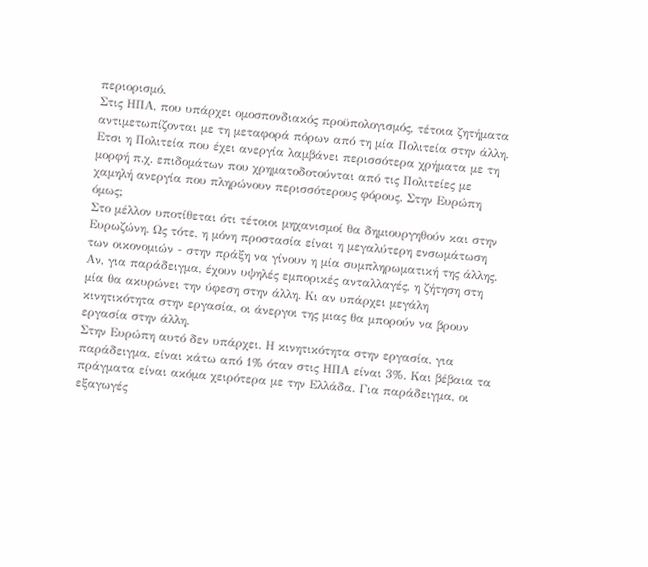περιορισμό.
Στις ΗΠΑ, που υπάρχει ομοσπονδιακός προϋπολογισμός, τέτοια ζητήματα αντιμετωπίζονται με τη μεταφορά πόρων από τη μία Πολιτεία στην άλλη. Ετσι η Πολιτεία που έχει ανεργία λαμβάνει περισσότερα χρήματα με τη μορφή π.χ. επιδομάτων που χρηματοδοτούνται από τις Πολιτείες με χαμηλή ανεργία που πληρώνουν περισσότερους φόρους. Στην Ευρώπη όμως;
Στο μέλλον υποτίθεται ότι τέτοιοι μηχανισμοί θα δημιουργηθούν και στην Ευρωζώνη. Ως τότε, η μόνη προστασία είναι η μεγαλύτερη ενσωμάτωση των οικονομιών - στην πράξη να γίνουν η μία συμπληρωματική της άλλης. Αν, για παράδειγμα, έχουν υψηλές εμπορικές ανταλλαγές, η ζήτηση στη μία θα ακυρώνει την ύφεση στην άλλη. Κι αν υπάρχει μεγάλη κινητικότητα στην εργασία, οι άνεργοι της μιας θα μπορούν να βρουν εργασία στην άλλη.
Στην Ευρώπη αυτό δεν υπάρχει. Η κινητικότητα στην εργασία, για παράδειγμα, είναι κάτω από 1% όταν στις ΗΠΑ είναι 3%. Και βέβαια τα πράγματα είναι ακόμα χειρότερα με την Ελλάδα. Για παράδειγμα, οι εξαγωγές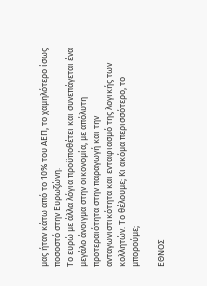μας ήταν κάτω από το 10% του ΑΕΠ, το χαμηλότερο ίσως ποσοστό στην Ευρωζώνη.
Το ευρώ με άλλα λόγια προϋποθέτει και συνεπάγεται ένα μεγάλο άνοιγμα στην οικονομία, με απόλυτη προτεραιότητα στην παραγωγή και την ανταγωνιστικότητα και ενταφιασμό της λογικής των κολλητών. Το θέλουμε; Κι ακόμα περισσότερο, το μπορούμε;

ΕΘΝΟΣ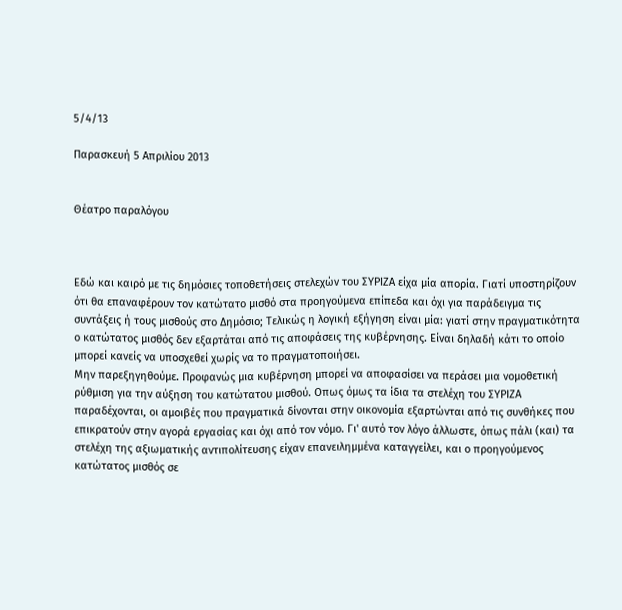5/4/13

Παρασκευή 5 Απριλίου 2013


Θέατρο παραλόγου



Εδώ και καιρό με τις δημόσιες τοποθετήσεις στελεχών του ΣΥΡΙΖΑ είχα μία απορία. Γιατί υποστηρίζουν ότι θα επαναφέρουν τον κατώτατο μισθό στα προηγούμενα επίπεδα και όχι για παράδειγμα τις συντάξεις ή τους μισθούς στο Δημόσιο; Τελικώς η λογική εξήγηση είναι μία: γιατί στην πραγματικότητα ο κατώτατος μισθός δεν εξαρτάται από τις αποφάσεις της κυβέρνησης. Είναι δηλαδή κάτι το οποίο μπορεί κανείς να υποσχεθεί χωρίς να το πραγματοποιήσει.
Μην παρεξηγηθούμε. Προφανώς μια κυβέρνηση μπορεί να αποφασίσει να περάσει μια νομοθετική ρύθμιση για την αύξηση του κατώτατου μισθού. Οπως όμως τα ίδια τα στελέχη του ΣΥΡΙΖΑ παραδέχονται, οι αμοιβές που πραγματικά δίνονται στην οικονομία εξαρτώνται από τις συνθήκες που επικρατούν στην αγορά εργασίας και όχι από τον νόμο. Γι' αυτό τον λόγο άλλωστε, όπως πάλι (και) τα στελέχη της αξιωματικής αντιπολίτευσης είχαν επανειλημμένα καταγγείλει, και ο προηγούμενος κατώτατος μισθός σε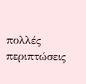πολλές περιπτώσεις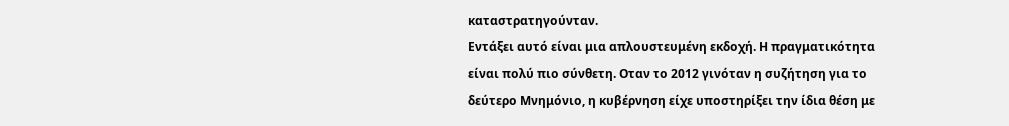καταστρατηγούνταν.
Εντάξει αυτό είναι μια απλουστευμένη εκδοχή. Η πραγματικότητα είναι πολύ πιο σύνθετη. Οταν το 2012 γινόταν η συζήτηση για το δεύτερο Μνημόνιο, η κυβέρνηση είχε υποστηρίξει την ίδια θέση με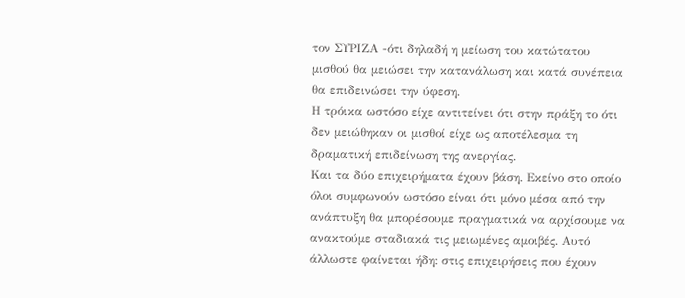τον ΣΥΡΙΖΑ -ότι δηλαδή η μείωση του κατώτατου μισθού θα μειώσει την κατανάλωση και κατά συνέπεια θα επιδεινώσει την ύφεση.
Η τρόικα ωστόσο είχε αντιτείνει ότι στην πράξη το ότι δεν μειώθηκαν οι μισθοί είχε ως αποτέλεσμα τη δραματική επιδείνωση της ανεργίας.
Και τα δύο επιχειρήματα έχουν βάση. Εκείνο στο οποίο όλοι συμφωνούν ωστόσο είναι ότι μόνο μέσα από την ανάπτυξη θα μπορέσουμε πραγματικά να αρχίσουμε να ανακτούμε σταδιακά τις μειωμένες αμοιβές. Αυτό άλλωστε φαίνεται ήδη: στις επιχειρήσεις που έχουν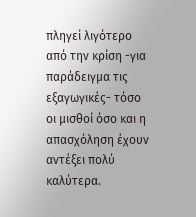πληγεί λιγότερο από την κρίση -για παράδειγμα τις εξαγωγικές- τόσο οι μισθοί όσο και η απασχόληση έχουν αντέξει πολύ καλύτερα.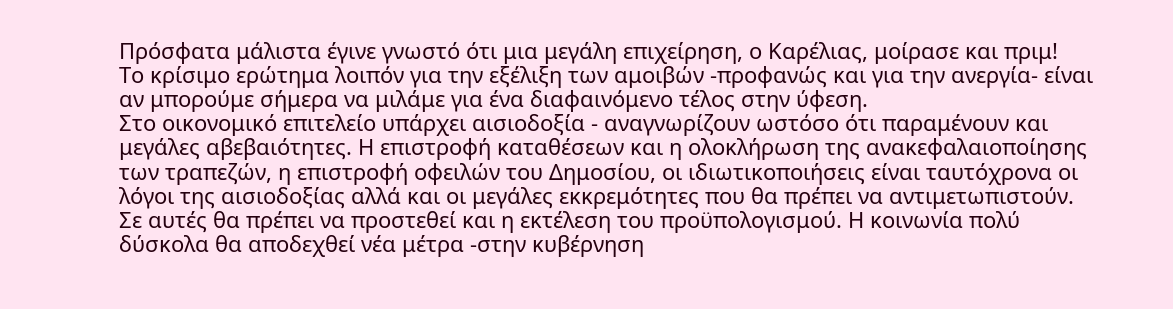Πρόσφατα μάλιστα έγινε γνωστό ότι μια μεγάλη επιχείρηση, ο Καρέλιας, μοίρασε και πριμ!
Το κρίσιμο ερώτημα λοιπόν για την εξέλιξη των αμοιβών -προφανώς και για την ανεργία- είναι αν μπορούμε σήμερα να μιλάμε για ένα διαφαινόμενο τέλος στην ύφεση.
Στο οικονομικό επιτελείο υπάρχει αισιοδοξία - αναγνωρίζουν ωστόσο ότι παραμένουν και μεγάλες αβεβαιότητες. Η επιστροφή καταθέσεων και η ολοκλήρωση της ανακεφαλαιοποίησης των τραπεζών, η επιστροφή οφειλών του Δημοσίου, οι ιδιωτικοποιήσεις είναι ταυτόχρονα οι λόγοι της αισιοδοξίας αλλά και οι μεγάλες εκκρεμότητες που θα πρέπει να αντιμετωπιστούν.
Σε αυτές θα πρέπει να προστεθεί και η εκτέλεση του προϋπολογισμού. Η κοινωνία πολύ δύσκολα θα αποδεχθεί νέα μέτρα -στην κυβέρνηση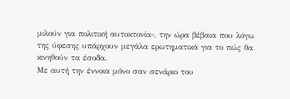μιλούν για πολιτική αυτοκτονία-, την ώρα βέβαια που λόγω της ύφεσης υπάρχουν μεγάλα ερωτηματικά για το πώς θα κινηθούν τα έσοδα.
Με αυτή την έννοια μόνο σαν σενάριο του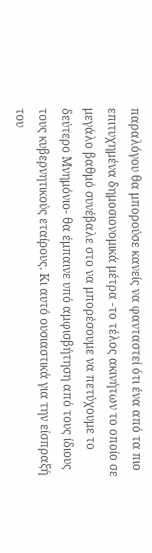παραλόγου θα μπορούσε κανείς να φανταστεί ότι ένα από τα πιο επιτυχημένα δημοσιονομικά μέτρα -το τέλος ακινήτων το οποίο σε μεγάλο βαθμό συνέβαλε στο να μπορέσουμε να πετύχουμε το δεύτερο Μνημόνιο- θα έμπαινε υπό αμφισβήτηση από τους ίδιους τους κυβερνητικούς εταίρους. Κι αυτό ουσιαστικά για την είσπραξή του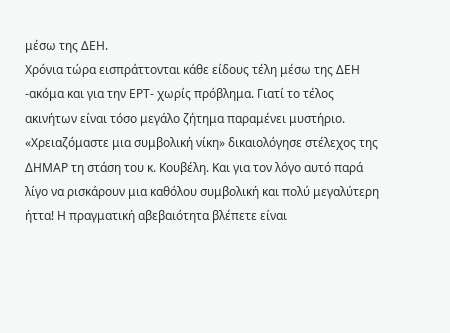μέσω της ΔΕΗ.
Χρόνια τώρα εισπράττονται κάθε είδους τέλη μέσω της ΔΕΗ -ακόμα και για την ΕΡΤ- χωρίς πρόβλημα. Γιατί το τέλος ακινήτων είναι τόσο μεγάλο ζήτημα παραμένει μυστήριο. «Χρειαζόμαστε μια συμβολική νίκη» δικαιολόγησε στέλεχος της ΔΗΜΑΡ τη στάση του κ. Κουβέλη. Και για τον λόγο αυτό παρά λίγο να ρισκάρουν μια καθόλου συμβολική και πολύ μεγαλύτερη ήττα! Η πραγματική αβεβαιότητα βλέπετε είναι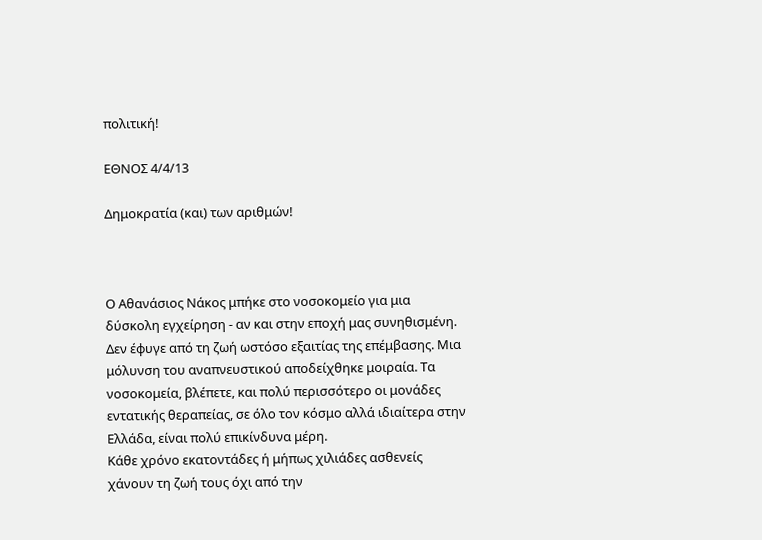πολιτική!

ΕΘΝΟΣ 4/4/13

Δημοκρατία (και) των αριθμών!



Ο Αθανάσιος Νάκος μπήκε στο νοσοκομείο για μια δύσκολη εγχείρηση - αν και στην εποχή μας συνηθισμένη. Δεν έφυγε από τη ζωή ωστόσο εξαιτίας της επέμβασης. Μια μόλυνση του αναπνευστικού αποδείχθηκε μοιραία. Τα νοσοκομεία, βλέπετε, και πολύ περισσότερο οι μονάδες εντατικής θεραπείας, σε όλο τον κόσμο αλλά ιδιαίτερα στην Ελλάδα, είναι πολύ επικίνδυνα μέρη.
Κάθε χρόνο εκατοντάδες ή μήπως χιλιάδες ασθενείς χάνουν τη ζωή τους όχι από την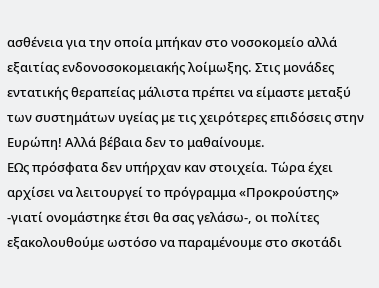ασθένεια για την οποία μπήκαν στο νοσοκομείο αλλά εξαιτίας ενδονοσοκομειακής λοίμωξης. Στις μονάδες εντατικής θεραπείας μάλιστα πρέπει να είμαστε μεταξύ των συστημάτων υγείας με τις χειρότερες επιδόσεις στην Ευρώπη! Αλλά βέβαια δεν το μαθαίνουμε.
ΕΩς πρόσφατα δεν υπήρχαν καν στοιχεία. Τώρα έχει αρχίσει να λειτουργεί το πρόγραμμα «Προκρούστης» -γιατί ονομάστηκε έτσι θα σας γελάσω-, οι πολίτες εξακολουθούμε ωστόσο να παραμένουμε στο σκοτάδι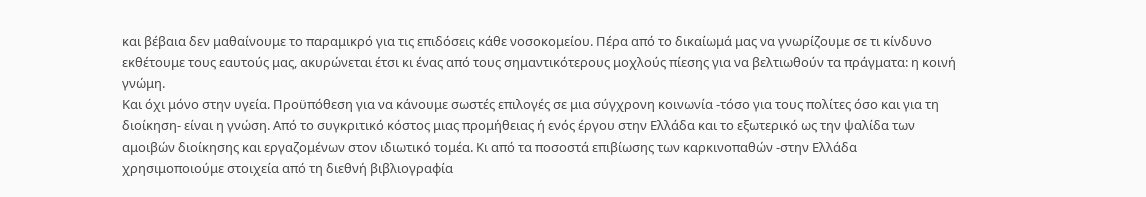και βέβαια δεν μαθαίνουμε το παραμικρό για τις επιδόσεις κάθε νοσοκομείου. Πέρα από το δικαίωμά μας να γνωρίζουμε σε τι κίνδυνο εκθέτουμε τους εαυτούς μας, ακυρώνεται έτσι κι ένας από τους σημαντικότερους μοχλούς πίεσης για να βελτιωθούν τα πράγματα: η κοινή γνώμη.
Και όχι μόνο στην υγεία. Προϋπόθεση για να κάνουμε σωστές επιλογές σε μια σύγχρονη κοινωνία -τόσο για τους πολίτες όσο και για τη διοίκηση- είναι η γνώση. Από το συγκριτικό κόστος μιας προμήθειας ή ενός έργου στην Ελλάδα και το εξωτερικό ως την ψαλίδα των αμοιβών διοίκησης και εργαζομένων στον ιδιωτικό τομέα. Κι από τα ποσοστά επιβίωσης των καρκινοπαθών -στην Ελλάδα χρησιμοποιούμε στοιχεία από τη διεθνή βιβλιογραφία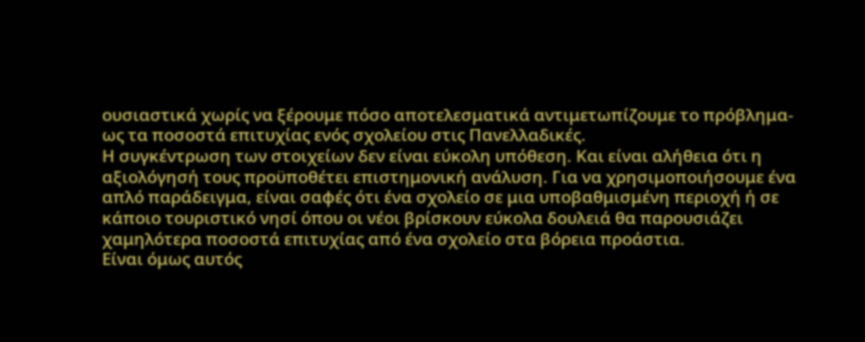ουσιαστικά χωρίς να ξέρουμε πόσο αποτελεσματικά αντιμετωπίζουμε το πρόβλημα- ως τα ποσοστά επιτυχίας ενός σχολείου στις Πανελλαδικές.
Η συγκέντρωση των στοιχείων δεν είναι εύκολη υπόθεση. Και είναι αλήθεια ότι η αξιολόγησή τους προϋποθέτει επιστημονική ανάλυση. Για να χρησιμοποιήσουμε ένα απλό παράδειγμα, είναι σαφές ότι ένα σχολείο σε μια υποβαθμισμένη περιοχή ή σε κάποιο τουριστικό νησί όπου οι νέοι βρίσκουν εύκολα δουλειά θα παρουσιάζει χαμηλότερα ποσοστά επιτυχίας από ένα σχολείο στα βόρεια προάστια.
Είναι όμως αυτός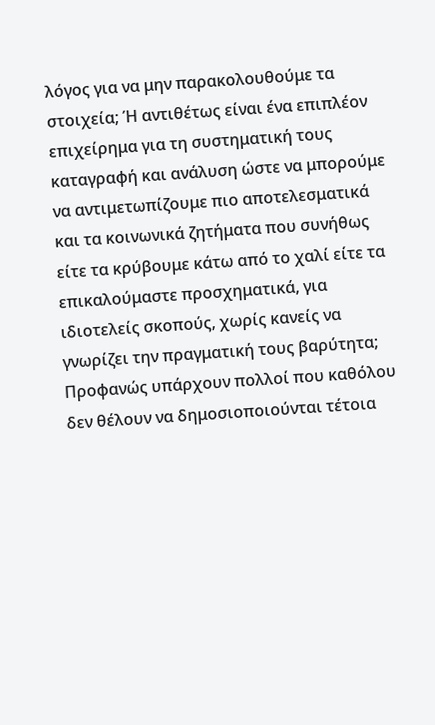λόγος για να μην παρακολουθούμε τα στοιχεία; Ή αντιθέτως είναι ένα επιπλέον επιχείρημα για τη συστηματική τους καταγραφή και ανάλυση ώστε να μπορούμε να αντιμετωπίζουμε πιο αποτελεσματικά και τα κοινωνικά ζητήματα που συνήθως είτε τα κρύβουμε κάτω από το χαλί είτε τα επικαλούμαστε προσχηματικά, για ιδιοτελείς σκοπούς, χωρίς κανείς να γνωρίζει την πραγματική τους βαρύτητα;
Προφανώς υπάρχουν πολλοί που καθόλου δεν θέλουν να δημοσιοποιούνται τέτοια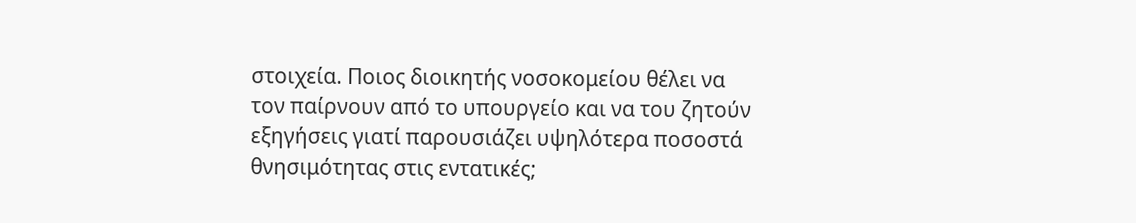στοιχεία. Ποιος διοικητής νοσοκομείου θέλει να τον παίρνουν από το υπουργείο και να του ζητούν εξηγήσεις γιατί παρουσιάζει υψηλότερα ποσοστά θνησιμότητας στις εντατικές;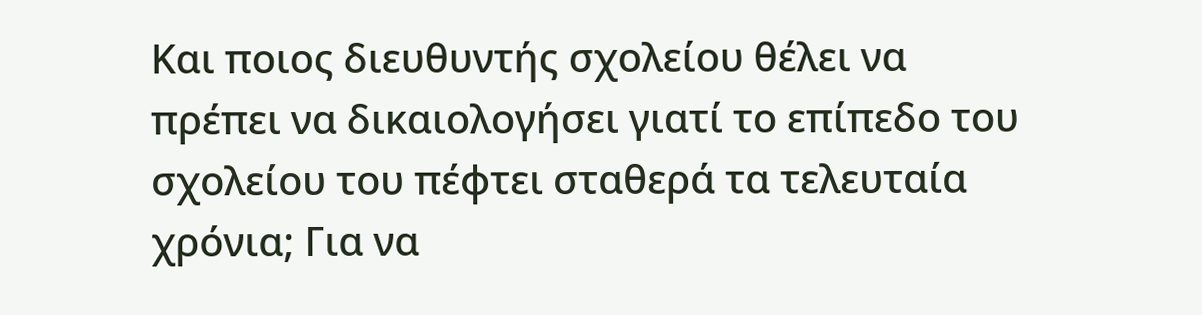Και ποιος διευθυντής σχολείου θέλει να πρέπει να δικαιολογήσει γιατί το επίπεδο του σχολείου του πέφτει σταθερά τα τελευταία χρόνια; Για να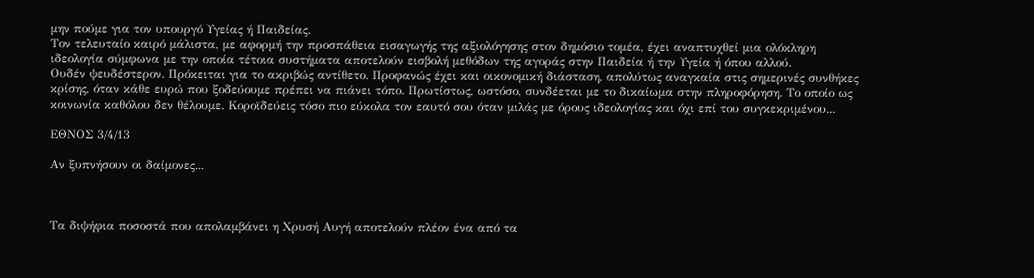μην πούμε για τον υπουργό Υγείας ή Παιδείας.
Τον τελευταίο καιρό μάλιστα, με αφορμή την προσπάθεια εισαγωγής της αξιολόγησης στον δημόσιο τομέα, έχει αναπτυχθεί μια ολόκληρη ιδεολογία σύμφωνα με την οποία τέτοια συστήματα αποτελούν εισβολή μεθόδων της αγοράς στην Παιδεία ή την Υγεία ή όπου αλλού.
Ουδέν ψευδέστερον. Πρόκειται για το ακριβώς αντίθετο. Προφανώς έχει και οικονομική διάσταση, απολύτως αναγκαία στις σημερινές συνθήκες κρίσης, όταν κάθε ευρώ που ξοδεύουμε πρέπει να πιάνει τόπο. Πρωτίστως, ωστόσο, συνδέεται με το δικαίωμα στην πληροφόρηση. Το οποίο ως κοινωνία καθόλου δεν θέλουμε. Κοροϊδεύεις τόσο πιο εύκολα τον εαυτό σου όταν μιλάς με όρους ιδεολογίας και όχι επί του συγκεκριμένου...

ΕΘΝΟΣ 3/4/13

Αν ξυπνήσουν οι δαίμονες...



Τα διψήφια ποσοστά που απολαμβάνει η Χρυσή Αυγή αποτελούν πλέον ένα από τα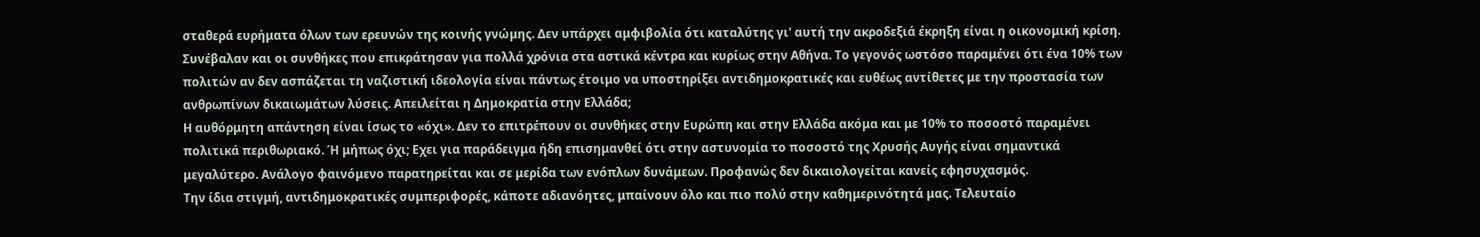σταθερά ευρήματα όλων των ερευνών της κοινής γνώμης. Δεν υπάρχει αμφιβολία ότι καταλύτης γι' αυτή την ακροδεξιά έκρηξη είναι η οικονομική κρίση. Συνέβαλαν και οι συνθήκες που επικράτησαν για πολλά χρόνια στα αστικά κέντρα και κυρίως στην Αθήνα. Το γεγονός ωστόσο παραμένει ότι ένα 10% των πολιτών αν δεν ασπάζεται τη ναζιστική ιδεολογία είναι πάντως έτοιμο να υποστηρίξει αντιδημοκρατικές και ευθέως αντίθετες με την προστασία των ανθρωπίνων δικαιωμάτων λύσεις. Απειλείται η Δημοκρατία στην Ελλάδα;
Η αυθόρμητη απάντηση είναι ίσως το «όχι». Δεν το επιτρέπουν οι συνθήκες στην Ευρώπη και στην Ελλάδα ακόμα και με 10% το ποσοστό παραμένει πολιτικά περιθωριακό. Ή μήπως όχι; Εχει για παράδειγμα ήδη επισημανθεί ότι στην αστυνομία το ποσοστό της Χρυσής Αυγής είναι σημαντικά μεγαλύτερο. Ανάλογο φαινόμενο παρατηρείται και σε μερίδα των ενόπλων δυνάμεων. Προφανώς δεν δικαιολογείται κανείς εφησυχασμός.
Την ίδια στιγμή, αντιδημοκρατικές συμπεριφορές, κάποτε αδιανόητες, μπαίνουν όλο και πιο πολύ στην καθημερινότητά μας. Τελευταίο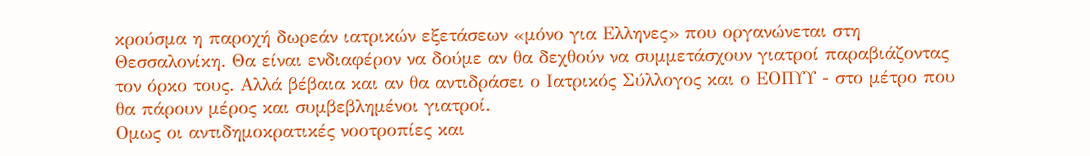κρούσμα η παροχή δωρεάν ιατρικών εξετάσεων «μόνο για Ελληνες» που οργανώνεται στη Θεσσαλονίκη. Θα είναι ενδιαφέρον να δούμε αν θα δεχθούν να συμμετάσχουν γιατροί παραβιάζοντας τον όρκο τους. Αλλά βέβαια και αν θα αντιδράσει ο Ιατρικός Σύλλογος και ο ΕΟΠΥΥ - στο μέτρο που θα πάρουν μέρος και συμβεβλημένοι γιατροί.
Ομως οι αντιδημοκρατικές νοοτροπίες και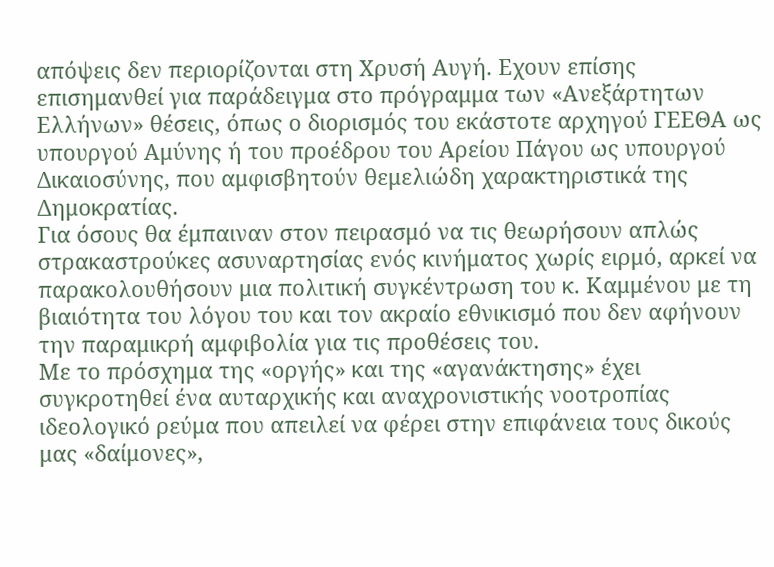απόψεις δεν περιορίζονται στη Χρυσή Αυγή. Εχουν επίσης επισημανθεί για παράδειγμα στο πρόγραμμα των «Ανεξάρτητων Ελλήνων» θέσεις, όπως ο διορισμός του εκάστοτε αρχηγού ΓΕΕΘΑ ως υπουργού Αμύνης ή του προέδρου του Αρείου Πάγου ως υπουργού Δικαιοσύνης, που αμφισβητούν θεμελιώδη χαρακτηριστικά της Δημοκρατίας.
Για όσους θα έμπαιναν στον πειρασμό να τις θεωρήσουν απλώς στρακαστρούκες ασυναρτησίας ενός κινήματος χωρίς ειρμό, αρκεί να παρακολουθήσουν μια πολιτική συγκέντρωση του κ. Καμμένου με τη βιαιότητα του λόγου του και τον ακραίο εθνικισμό που δεν αφήνουν την παραμικρή αμφιβολία για τις προθέσεις του.
Με το πρόσχημα της «οργής» και της «αγανάκτησης» έχει συγκροτηθεί ένα αυταρχικής και αναχρονιστικής νοοτροπίας ιδεολογικό ρεύμα που απειλεί να φέρει στην επιφάνεια τους δικούς μας «δαίμονες»,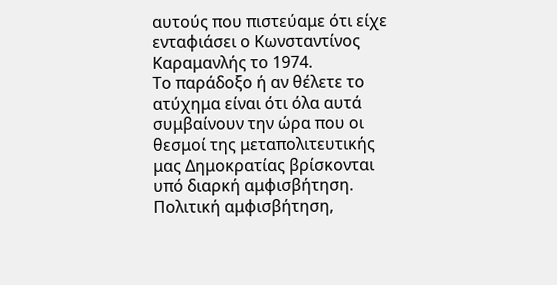αυτούς που πιστεύαμε ότι είχε ενταφιάσει ο Κωνσταντίνος Καραμανλής το 1974.
Το παράδοξο ή αν θέλετε το ατύχημα είναι ότι όλα αυτά συμβαίνουν την ώρα που οι θεσμοί της μεταπολιτευτικής μας Δημοκρατίας βρίσκονται υπό διαρκή αμφισβήτηση. Πολιτική αμφισβήτηση,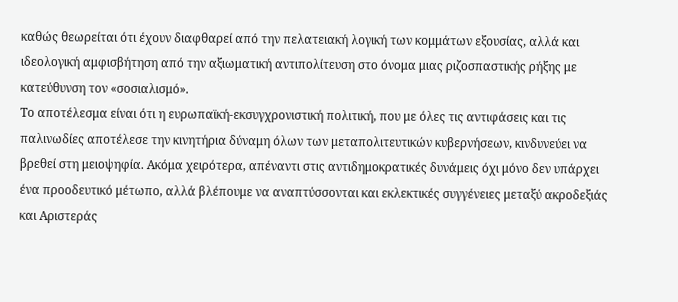καθώς θεωρείται ότι έχουν διαφθαρεί από την πελατειακή λογική των κομμάτων εξουσίας, αλλά και ιδεολογική αμφισβήτηση από την αξιωματική αντιπολίτευση στο όνομα μιας ριζοσπαστικής ρήξης με κατεύθυνση τον «σοσιαλισμό».
Το αποτέλεσμα είναι ότι η ευρωπαϊκή-εκσυγχρονιστική πολιτική, που με όλες τις αντιφάσεις και τις παλινωδίες αποτέλεσε την κινητήρια δύναμη όλων των μεταπολιτευτικών κυβερνήσεων, κινδυνεύει να βρεθεί στη μειοψηφία. Ακόμα χειρότερα, απέναντι στις αντιδημοκρατικές δυνάμεις όχι μόνο δεν υπάρχει ένα προοδευτικό μέτωπο, αλλά βλέπουμε να αναπτύσσονται και εκλεκτικές συγγένειες μεταξύ ακροδεξιάς και Αριστεράς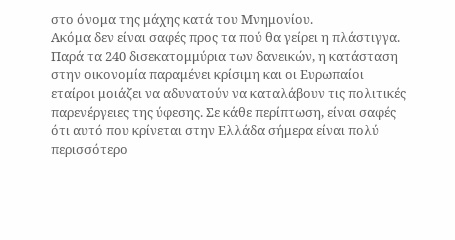στο όνομα της μάχης κατά του Μνημονίου.
Ακόμα δεν είναι σαφές προς τα πού θα γείρει η πλάστιγγα. Παρά τα 240 δισεκατομμύρια των δανεικών, η κατάσταση στην οικονομία παραμένει κρίσιμη και οι Ευρωπαίοι εταίροι μοιάζει να αδυνατούν να καταλάβουν τις πολιτικές παρενέργειες της ύφεσης. Σε κάθε περίπτωση, είναι σαφές ότι αυτό που κρίνεται στην Ελλάδα σήμερα είναι πολύ περισσότερο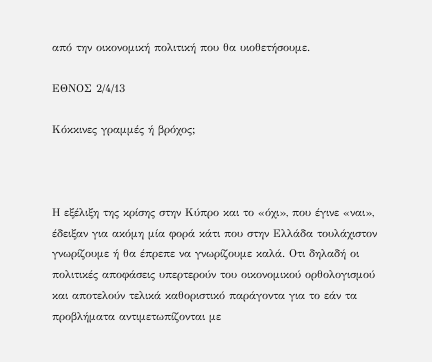από την οικονομική πολιτική που θα υιοθετήσουμε.

ΕΘΝΟΣ 2/4/13

Κόκκινες γραμμές ή βρόχος;



Η εξέλιξη της κρίσης στην Κύπρο και το «όχι», που έγινε «ναι», έδειξαν για ακόμη μία φορά κάτι που στην Ελλάδα τουλάχιστον γνωρίζουμε ή θα έπρεπε να γνωρίζουμε καλά. Οτι δηλαδή οι πολιτικές αποφάσεις υπερτερούν του οικονομικού ορθολογισμού και αποτελούν τελικά καθοριστικό παράγοντα για το εάν τα προβλήματα αντιμετωπίζονται με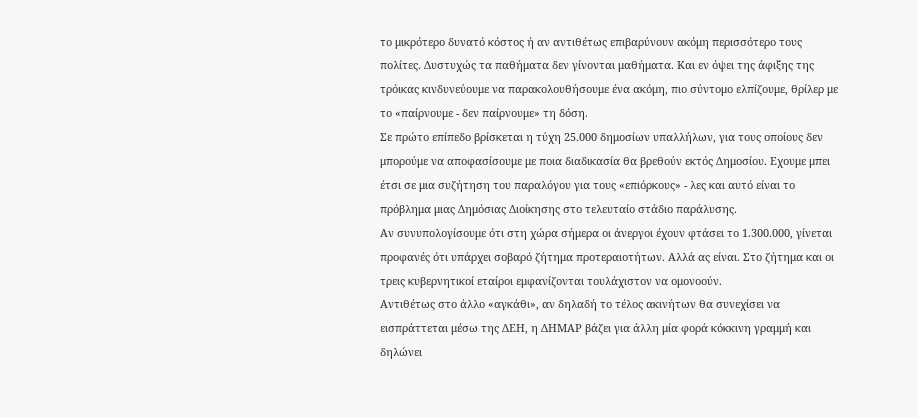το μικρότερο δυνατό κόστος ή αν αντιθέτως επιβαρύνουν ακόμη περισσότερο τους πολίτες. Δυστυχώς τα παθήματα δεν γίνονται μαθήματα. Και εν όψει της άφιξης της τρόικας κινδυνεύουμε να παρακολουθήσουμε ένα ακόμη, πιο σύντομο ελπίζουμε, θρίλερ με το «παίρνουμε - δεν παίρνουμε» τη δόση.
Σε πρώτο επίπεδο βρίσκεται η τύχη 25.000 δημοσίων υπαλλήλων, για τους οποίους δεν μπορούμε να αποφασίσουμε με ποια διαδικασία θα βρεθούν εκτός Δημοσίου. Εχουμε μπει έτσι σε μια συζήτηση του παραλόγου για τους «επιόρκους» - λες και αυτό είναι το πρόβλημα μιας Δημόσιας Διοίκησης στο τελευταίο στάδιο παράλυσης.
Αν συνυπολογίσουμε ότι στη χώρα σήμερα οι άνεργοι έχουν φτάσει το 1.300.000, γίνεται προφανές ότι υπάρχει σοβαρό ζήτημα προτεραιοτήτων. Αλλά ας είναι. Στο ζήτημα και οι τρεις κυβερνητικοί εταίροι εμφανίζονται τουλάχιστον να ομονοούν.
Αντιθέτως στο άλλο «αγκάθι», αν δηλαδή το τέλος ακινήτων θα συνεχίσει να εισπράττεται μέσω της ΔΕΗ, η ΔΗΜΑΡ βάζει για άλλη μία φορά κόκκινη γραμμή και δηλώνει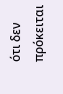ότι δεν πρόκειται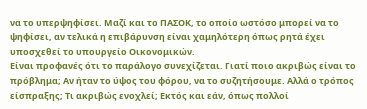να το υπερψηφίσει. Μαζί και το ΠΑΣΟΚ, το οποίο ωστόσο μπορεί να το ψηφίσει, αν τελικά η επιβάρυνση είναι χαμηλότερη όπως ρητά έχει υποσχεθεί το υπουργείο Οικονομικών.
Είναι προφανές ότι το παράλογο συνεχίζεται. Γιατί ποιο ακριβώς είναι το πρόβλημα; Αν ήταν το ύψος του φόρου, να το συζητήσουμε. Αλλά ο τρόπος είσπραξης; Τι ακριβώς ενοχλεί; Εκτός και εάν, όπως πολλοί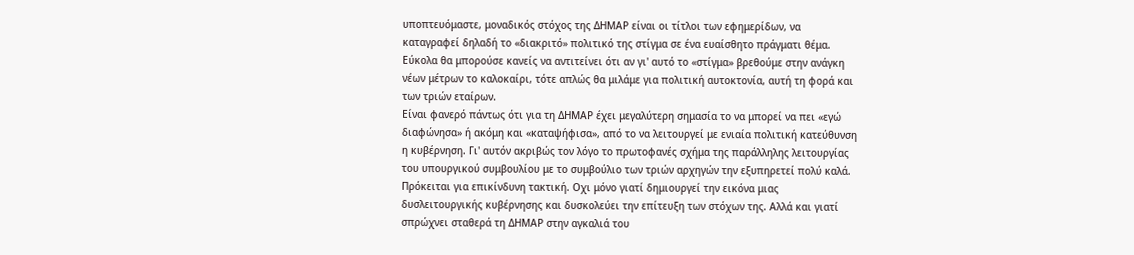υποπτευόμαστε, μοναδικός στόχος της ΔΗΜΑΡ είναι οι τίτλοι των εφημερίδων, να καταγραφεί δηλαδή το «διακριτό» πολιτικό της στίγμα σε ένα ευαίσθητο πράγματι θέμα.
Εύκολα θα μπορούσε κανείς να αντιτείνει ότι αν γι' αυτό το «στίγμα» βρεθούμε στην ανάγκη νέων μέτρων το καλοκαίρι, τότε απλώς θα μιλάμε για πολιτική αυτοκτονία, αυτή τη φορά και των τριών εταίρων.
Είναι φανερό πάντως ότι για τη ΔΗΜΑΡ έχει μεγαλύτερη σημασία το να μπορεί να πει «εγώ διαφώνησα» ή ακόμη και «καταψήφισα», από το να λειτουργεί με ενιαία πολιτική κατεύθυνση η κυβέρνηση. Γι' αυτόν ακριβώς τον λόγο το πρωτοφανές σχήμα της παράλληλης λειτουργίας του υπουργικού συμβουλίου με το συμβούλιο των τριών αρχηγών την εξυπηρετεί πολύ καλά.
Πρόκειται για επικίνδυνη τακτική. Οχι μόνο γιατί δημιουργεί την εικόνα μιας δυσλειτουργικής κυβέρνησης και δυσκολεύει την επίτευξη των στόχων της. Αλλά και γιατί σπρώχνει σταθερά τη ΔΗΜΑΡ στην αγκαλιά του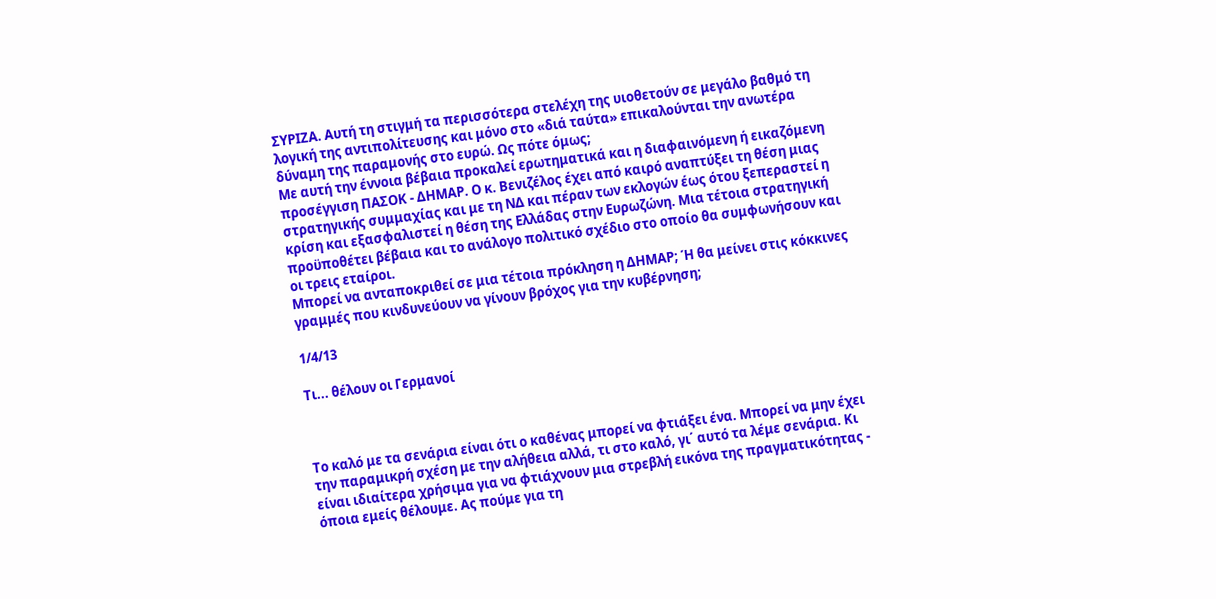ΣΥΡΙΖΑ. Αυτή τη στιγμή τα περισσότερα στελέχη της υιοθετούν σε μεγάλο βαθμό τη λογική της αντιπολίτευσης και μόνο στο «διά ταύτα» επικαλούνται την ανωτέρα δύναμη της παραμονής στο ευρώ. Ως πότε όμως;
Με αυτή την έννοια βέβαια προκαλεί ερωτηματικά και η διαφαινόμενη ή εικαζόμενη προσέγγιση ΠΑΣΟΚ - ΔΗΜΑΡ. Ο κ. Βενιζέλος έχει από καιρό αναπτύξει τη θέση μιας στρατηγικής συμμαχίας και με τη ΝΔ και πέραν των εκλογών έως ότου ξεπεραστεί η κρίση και εξασφαλιστεί η θέση της Ελλάδας στην Ευρωζώνη. Μια τέτοια στρατηγική προϋποθέτει βέβαια και το ανάλογο πολιτικό σχέδιο στο οποίο θα συμφωνήσουν και οι τρεις εταίροι.
Μπορεί να ανταποκριθεί σε μια τέτοια πρόκληση η ΔΗΜΑΡ; Ή θα μείνει στις κόκκινες γραμμές που κινδυνεύουν να γίνουν βρόχος για την κυβέρνηση;

1/4/13

Τι... θέλουν οι Γερμανοί



Το καλό με τα σενάρια είναι ότι ο καθένας μπορεί να φτιάξει ένα. Μπορεί να μην έχει την παραμικρή σχέση με την αλήθεια αλλά, τι στο καλό, γι΄ αυτό τα λέμε σενάρια. Κι είναι ιδιαίτερα χρήσιμα για να φτιάχνουν μια στρεβλή εικόνα της πραγματικότητας - όποια εμείς θέλουμε. Ας πούμε για τη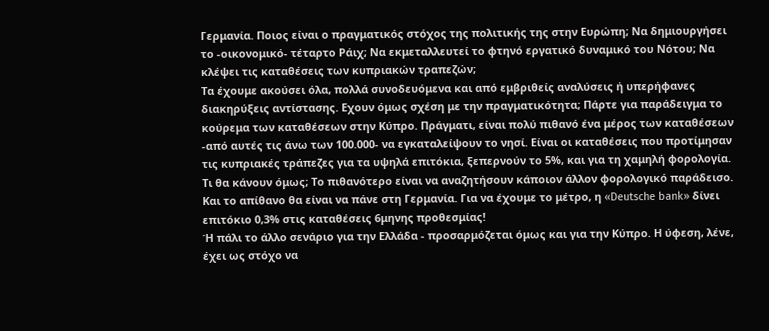Γερμανία. Ποιος είναι ο πραγματικός στόχος της πολιτικής της στην Ευρώπη; Να δημιουργήσει το -οικονομικό- τέταρτο Ράιχ; Να εκμεταλλευτεί το φτηνό εργατικό δυναμικό του Νότου; Να κλέψει τις καταθέσεις των κυπριακών τραπεζών;
Τα έχουμε ακούσει όλα, πολλά συνοδευόμενα και από εμβριθείς αναλύσεις ή υπερήφανες διακηρύξεις αντίστασης. Εχουν όμως σχέση με την πραγματικότητα; Πάρτε για παράδειγμα το κούρεμα των καταθέσεων στην Κύπρο. Πράγματι, είναι πολύ πιθανό ένα μέρος των καταθέσεων -από αυτές τις άνω των 100.000- να εγκαταλείψουν το νησί. Είναι οι καταθέσεις που προτίμησαν τις κυπριακές τράπεζες για τα υψηλά επιτόκια, ξεπερνούν το 5%, και για τη χαμηλή φορολογία. Τι θα κάνουν όμως; Το πιθανότερο είναι να αναζητήσουν κάποιον άλλον φορολογικό παράδεισο. Και το απίθανο θα είναι να πάνε στη Γερμανία. Για να έχουμε το μέτρο, η «Deutsche bank» δίνει επιτόκιο 0,3% στις καταθέσεις 6μηνης προθεσμίας!
Ή πάλι το άλλο σενάριο για την Ελλάδα - προσαρμόζεται όμως και για την Κύπρο. Η ύφεση, λένε, έχει ως στόχο να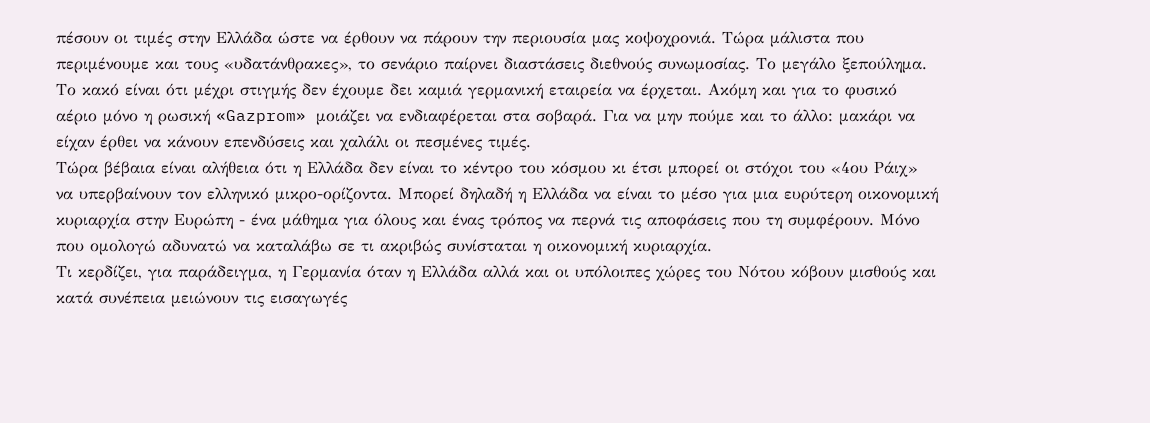πέσουν οι τιμές στην Ελλάδα ώστε να έρθουν να πάρουν την περιουσία μας κοψοχρονιά. Τώρα μάλιστα που περιμένουμε και τους «υδατάνθρακες», το σενάριο παίρνει διαστάσεις διεθνούς συνωμοσίας. Το μεγάλο ξεπούλημα. Το κακό είναι ότι μέχρι στιγμής δεν έχουμε δει καμιά γερμανική εταιρεία να έρχεται. Ακόμη και για το φυσικό αέριο μόνο η ρωσική «Gazprom» μοιάζει να ενδιαφέρεται στα σοβαρά. Για να μην πούμε και το άλλο: μακάρι να είχαν έρθει να κάνουν επενδύσεις και χαλάλι οι πεσμένες τιμές.
Τώρα βέβαια είναι αλήθεια ότι η Ελλάδα δεν είναι το κέντρο του κόσμου κι έτσι μπορεί οι στόχοι του «4ου Ράιχ» να υπερβαίνουν τον ελληνικό μικρο-ορίζοντα. Μπορεί δηλαδή η Ελλάδα να είναι το μέσο για μια ευρύτερη οικονομική κυριαρχία στην Ευρώπη - ένα μάθημα για όλους και ένας τρόπος να περνά τις αποφάσεις που τη συμφέρουν. Μόνο που ομολογώ αδυνατώ να καταλάβω σε τι ακριβώς συνίσταται η οικονομική κυριαρχία.
Τι κερδίζει, για παράδειγμα, η Γερμανία όταν η Ελλάδα αλλά και οι υπόλοιπες χώρες του Νότου κόβουν μισθούς και κατά συνέπεια μειώνουν τις εισαγωγές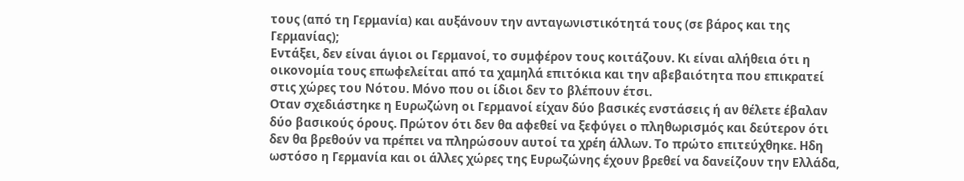τους (από τη Γερμανία) και αυξάνουν την ανταγωνιστικότητά τους (σε βάρος και της Γερμανίας);
Εντάξει, δεν είναι άγιοι οι Γερμανοί, το συμφέρον τους κοιτάζουν. Κι είναι αλήθεια ότι η οικονομία τους επωφελείται από τα χαμηλά επιτόκια και την αβεβαιότητα που επικρατεί στις χώρες του Νότου. Μόνο που οι ίδιοι δεν το βλέπουν έτσι.
Οταν σχεδιάστηκε η Ευρωζώνη οι Γερμανοί είχαν δύο βασικές ενστάσεις ή αν θέλετε έβαλαν δύο βασικούς όρους. Πρώτον ότι δεν θα αφεθεί να ξεφύγει ο πληθωρισμός και δεύτερον ότι δεν θα βρεθούν να πρέπει να πληρώσουν αυτοί τα χρέη άλλων. Το πρώτο επιτεύχθηκε. Ηδη ωστόσο η Γερμανία και οι άλλες χώρες της Ευρωζώνης έχουν βρεθεί να δανείζουν την Ελλάδα,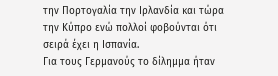την Πορτογαλία την Ιρλανδία και τώρα την Κύπρο ενώ πολλοί φοβούνται ότι σειρά έχει η Ισπανία.
Για τους Γερμανούς το δίλημμα ήταν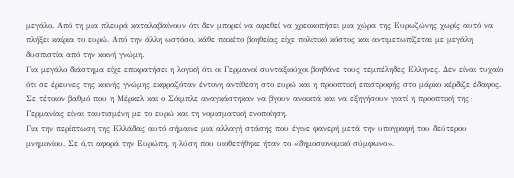μεγάλο. Από τη μια πλευρά καταλαβαίνουν ότι δεν μπορεί να αφεθεί να χρεοκοπήσει μια χώρα της Ευρωζώνης χωρίς αυτό να πλήξει καίρια το ευρώ. Από την άλλη ωστόσο, κάθε πακέτο βοηθείας είχε πολιτικό κόστος και αντιμετωπίζεται με μεγάλη δυσπιστία από την κοινή γνώμη.
Για μεγάλο διάστημα είχε επικρατήσει η λογική ότι οι Γερμανοί συνταξιούχοι βοηθάνε τους τεμπέληδες Ελληνες. Δεν είναι τυχαίο ότι σε έρευνες της κοινής γνώμης εκφραζόταν έντονη αντίθεση στο ευρώ και η προοπτική επιστροφής στο μάρκο κέρδιζε έδαφος. Σε τέτοιον βαθμό που η Μέρκελ και ο Σόιμπλε αναγκάστηκαν να βγουν ανοικτά και να εξηγήσουν γιατί η προοπτική της Γερμανίας είναι ταυτισμένη με το ευρώ και τη νομισματική ενοποίηση.
Για την περίπτωση της Ελλάδας αυτό σήμαινε μια αλλαγή στάσης που έγινε φανερή μετά την υπογραφή του δεύτερου μνημονίου. Σε ό,τι αφορά την Ευρώπη, η λύση που υιοθετήθηκε ήταν το «δημοσιονομικό σύμφωνο».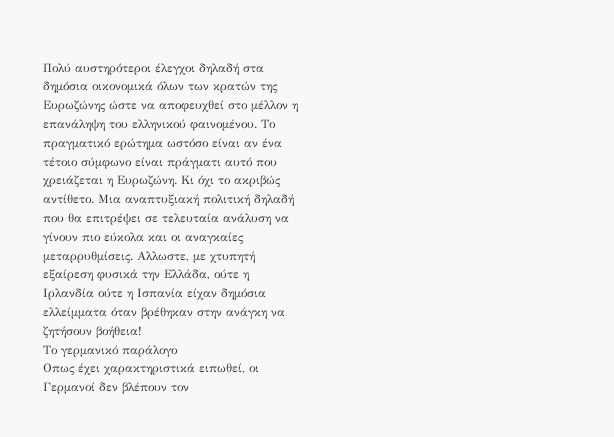Πολύ αυστηρότεροι έλεγχοι δηλαδή στα δημόσια οικονομικά όλων των κρατών της Ευρωζώνης ώστε να αποφευχθεί στο μέλλον η επανάληψη του ελληνικού φαινομένου. Το πραγματικό ερώτημα ωστόσο είναι αν ένα τέτοιο σύμφωνο είναι πράγματι αυτό που χρειάζεται η Ευρωζώνη. Κι όχι το ακριβώς αντίθετο. Μια αναπτυξιακή πολιτική δηλαδή που θα επιτρέψει σε τελευταία ανάλυση να γίνουν πιο εύκολα και οι αναγκαίες μεταρρυθμίσεις. Αλλωστε, με χτυπητή εξαίρεση φυσικά την Ελλάδα, ούτε η Ιρλανδία ούτε η Ισπανία είχαν δημόσια ελλείμματα όταν βρέθηκαν στην ανάγκη να ζητήσουν βοήθεια!
Το γερμανικό παράλογο
Οπως έχει χαρακτηριστικά ειπωθεί, οι Γερμανοί δεν βλέπουν τον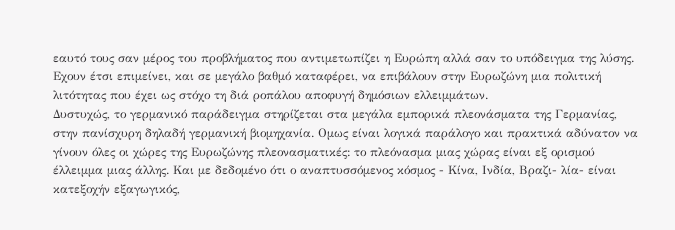εαυτό τους σαν μέρος του προβλήματος που αντιμετωπίζει η Ευρώπη αλλά σαν το υπόδειγμα της λύσης. Εχουν έτσι επιμείνει, και σε μεγάλο βαθμό καταφέρει, να επιβάλουν στην Ευρωζώνη μια πολιτική λιτότητας που έχει ως στόχο τη διά ροπάλου αποφυγή δημόσιων ελλειμμάτων.
Δυστυχώς, το γερμανικό παράδειγμα στηρίζεται στα μεγάλα εμπορικά πλεονάσματα της Γερμανίας, στην πανίσχυρη δηλαδή γερμανική βιομηχανία. Ομως είναι λογικά παράλογο και πρακτικά αδύνατον να γίνουν όλες οι χώρες της Ευρωζώνης πλεονασματικές: το πλεόνασμα μιας χώρας είναι εξ ορισμού έλλειμμα μιας άλλης. Και με δεδομένο ότι ο αναπτυσσόμενος κόσμος - Κίνα, Ινδία, Βραζι- λία- είναι κατεξοχήν εξαγωγικός,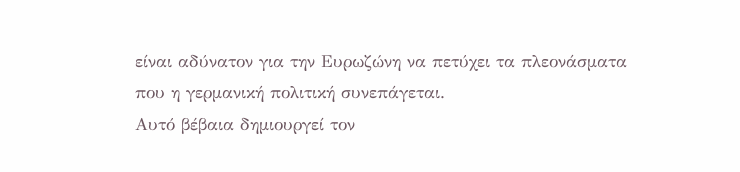είναι αδύνατον για την Ευρωζώνη να πετύχει τα πλεονάσματα που η γερμανική πολιτική συνεπάγεται.
Αυτό βέβαια δημιουργεί τον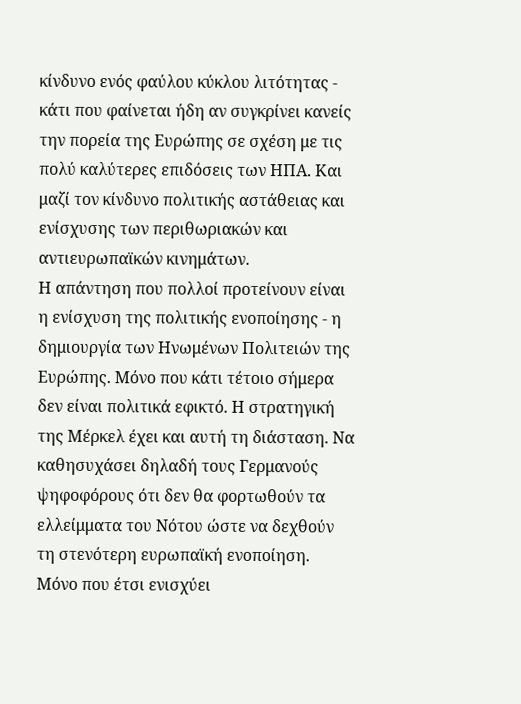κίνδυνο ενός φαύλου κύκλου λιτότητας - κάτι που φαίνεται ήδη αν συγκρίνει κανείς την πορεία της Ευρώπης σε σχέση με τις πολύ καλύτερες επιδόσεις των ΗΠΑ. Και μαζί τον κίνδυνο πολιτικής αστάθειας και ενίσχυσης των περιθωριακών και αντιευρωπαϊκών κινημάτων.
Η απάντηση που πολλοί προτείνουν είναι η ενίσχυση της πολιτικής ενοποίησης - η δημιουργία των Ηνωμένων Πολιτειών της Ευρώπης. Μόνο που κάτι τέτοιο σήμερα δεν είναι πολιτικά εφικτό. Η στρατηγική της Μέρκελ έχει και αυτή τη διάσταση. Να καθησυχάσει δηλαδή τους Γερμανούς ψηφοφόρους ότι δεν θα φορτωθούν τα ελλείμματα του Νότου ώστε να δεχθούν τη στενότερη ευρωπαϊκή ενοποίηση. Μόνο που έτσι ενισχύει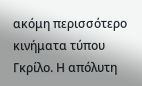ακόμη περισσότερο κινήματα τύπου Γκρίλο. Η απόλυτη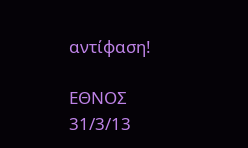αντίφαση!

ΕΘΝΟΣ 31/3/13